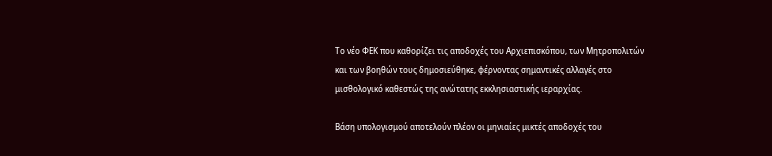Το νέο ΦΕΚ που καθορίζει τις αποδοχές του Αρχιεπισκόπου, των Μητροπολιτών και των βοηθών τους δημοσιεύθηκε, φέρνοντας σημαντικές αλλαγές στο μισθολογικό καθεστώς της ανώτατης εκκλησιαστικής ιεραρχίας.

Βάση υπολογισμού αποτελούν πλέον οι μηνιαίες μικτές αποδοχές του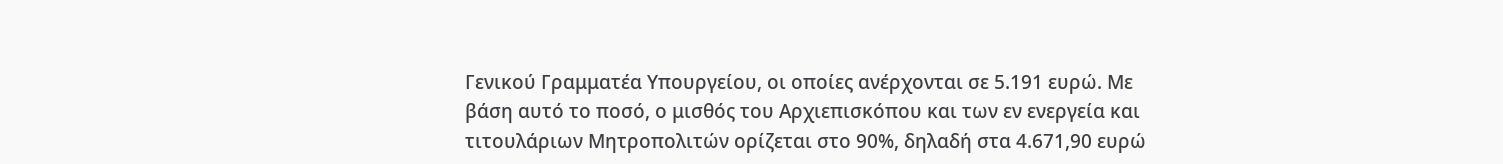Γενικού Γραμματέα Υπουργείου, οι οποίες ανέρχονται σε 5.191 ευρώ. Με βάση αυτό το ποσό, ο μισθός του Αρχιεπισκόπου και των εν ενεργεία και τιτουλάριων Μητροπολιτών ορίζεται στο 90%, δηλαδή στα 4.671,90 ευρώ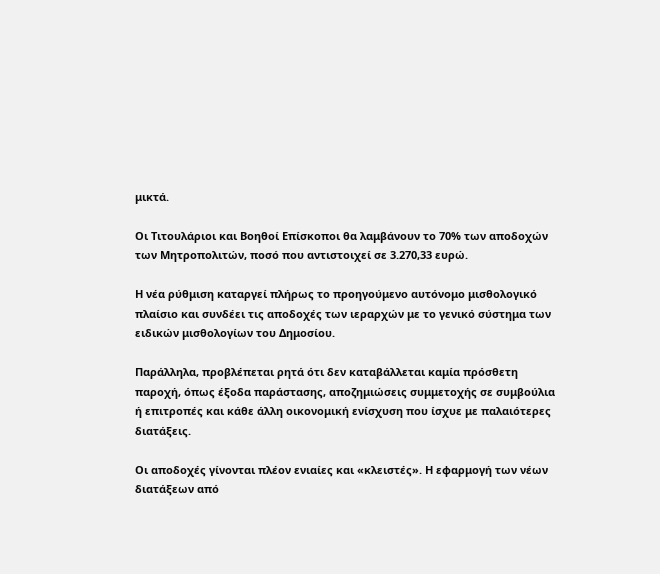μικτά.

Οι Τιτουλάριοι και Βοηθοί Επίσκοποι θα λαμβάνουν το 70% των αποδοχών των Μητροπολιτών, ποσό που αντιστοιχεί σε 3.270,33 ευρώ.

Η νέα ρύθμιση καταργεί πλήρως το προηγούμενο αυτόνομο μισθολογικό πλαίσιο και συνδέει τις αποδοχές των ιεραρχών με το γενικό σύστημα των ειδικών μισθολογίων του Δημοσίου.

Παράλληλα, προβλέπεται ρητά ότι δεν καταβάλλεται καμία πρόσθετη παροχή, όπως έξοδα παράστασης, αποζημιώσεις συμμετοχής σε συμβούλια ή επιτροπές και κάθε άλλη οικονομική ενίσχυση που ίσχυε με παλαιότερες διατάξεις.

Οι αποδοχές γίνονται πλέον ενιαίες και «κλειστές». Η εφαρμογή των νέων διατάξεων από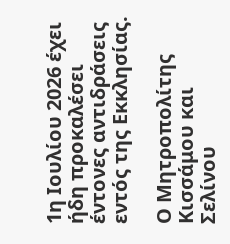1η Ιουλίου 2026 έχει ήδη προκαλέσει έντονες αντιδράσεις εντός της Εκκλησίας.

Ο Μητροπολίτης Κισσάμου και Σελίνου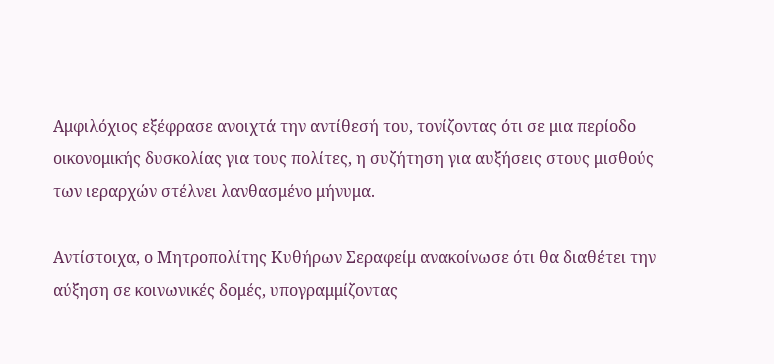Αμφιλόχιος εξέφρασε ανοιχτά την αντίθεσή του, τονίζοντας ότι σε μια περίοδο οικονομικής δυσκολίας για τους πολίτες, η συζήτηση για αυξήσεις στους μισθούς των ιεραρχών στέλνει λανθασμένο μήνυμα.

Αντίστοιχα, ο Μητροπολίτης Κυθήρων Σεραφείμ ανακοίνωσε ότι θα διαθέτει την αύξηση σε κοινωνικές δομές, υπογραμμίζοντας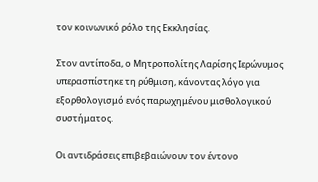τον κοινωνικό ρόλο της Εκκλησίας.

Στον αντίποδα, ο Μητροπολίτης Λαρίσης Ιερώνυμος υπερασπίστηκε τη ρύθμιση, κάνοντας λόγο για εξορθολογισμό ενός παρωχημένου μισθολογικού συστήματος.

Οι αντιδράσεις επιβεβαιώνουν τον έντονο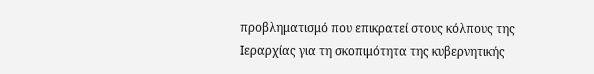προβληματισμό που επικρατεί στους κόλπους της Ιεραρχίας για τη σκοπιμότητα της κυβερνητικής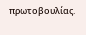πρωτοβουλίας.